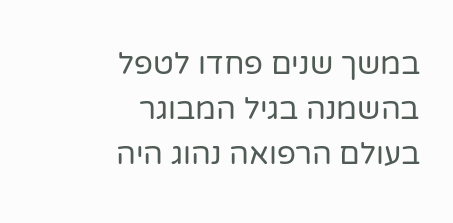במשך שנים פחדו לטפל בהשמנה בגיל המבוגר
בעולם הרפואה נהוג היה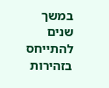במשך שנים להתייחס בזהירות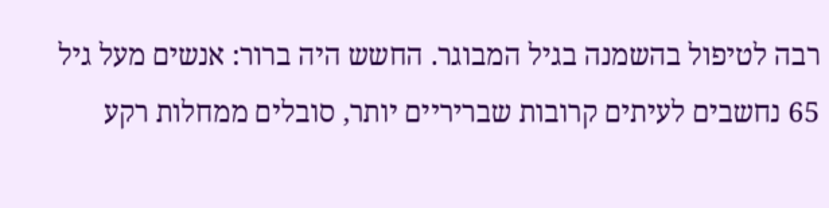רבה לטיפול בהשמנה בגיל המבוגר. החשש היה ברור: אנשים מעל גיל 65 נחשבים לעיתים קרובות שבריריים יותר, סובלים ממחלות רקע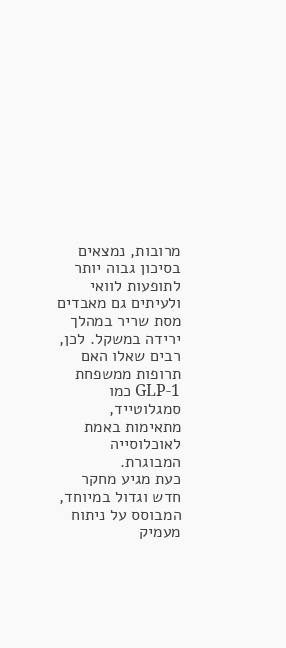מרובות, נמצאים בסיכון גבוה יותר לתופעות לוואי ולעיתים גם מאבדים מסת שריר במהלך ירידה במשקל. לכן, רבים שאלו האם תרופות ממשפחת GLP-1 כמו סמגלוטייד, מתאימות באמת לאוכלוסייה המבוגרת.
כעת מגיע מחקר חדש וגדול במיוחד, המבוסס על ניתוח מעמיק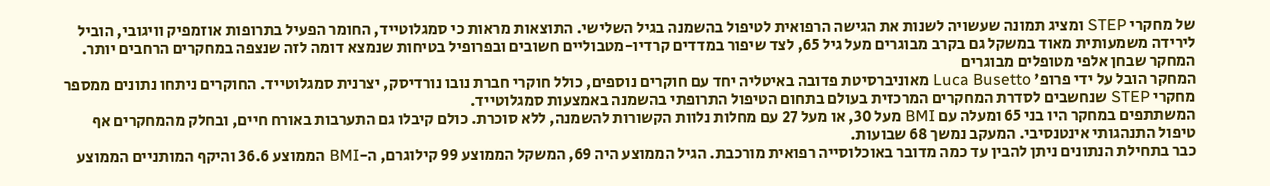של מחקרי STEP ומציג תמונה שעשויה לשנות את הגישה הרפואית לטיפול בהשמנה בגיל השלישי. התוצאות מראות כי סמגלוטייד, החומר הפעיל בתרופות אוזמפיק וויגובי, הוביל לירידה משמעותית מאוד במשקל גם בקרב מבוגרים מעל גיל 65, לצד שיפור במדדים קרדיו-מטבוליים חשובים ובפרופיל בטיחות שנמצא דומה לזה שנצפה במחקרים הרחבים יותר.
המחקר שבחן אלפי מטופלים מבוגרים
המחקר הובל על ידי פרופ' Luca Busetto מאוניברסיטת פדובה באיטליה יחד עם חוקרים נוספים, כולל חוקרי חברת נובו נורדיסק, יצרנית סמגלוטייד. החוקרים ניתחו נתונים ממספר מחקרי STEP שנחשבים לסדרת המחקרים המרכזית בעולם בתחום הטיפול התרופתי בהשמנה באמצעות סמגלוטייד.
המשתתפים במחקר היו בני 65 ומעלה עם BMI מעל 30, או מעל 27 עם מחלות נלוות הקשורות להשמנה, ללא סוכרת. כולם קיבלו גם התערבות באורח חיים, ובחלק מהמחקרים אף טיפול התנהגותי אינטנסיבי. המעקב נמשך 68 שבועות.
כבר בתחילת הנתונים ניתן להבין עד כמה מדובר באוכלוסייה רפואית מורכבת. הגיל הממוצע היה 69, המשקל הממוצע 99 קילוגרם, ה-BMI הממוצע 36.6 והיקף המותניים הממוצע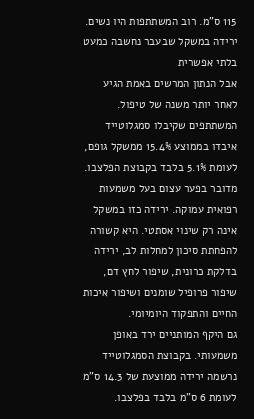115 ס"מ. רוב המשתתפות היו נשים.
ירידה במשקל שבעבר נחשבה כמעט בלתי אפשרית
אבל הנתון המרשים באמת הגיע לאחר יותר משנה של טיפול. המשתתפים שקיבלו סמגלוטייד איבדו בממוצע 15.4% ממשקל גופם, לעומת 5.1% בלבד בקבוצת הפלצבו. מדובר בפער עצום בעל משמעות רפואית עמוקה. ירידה כזו במשקל אינה רק שינוי אסתטי. היא קשורה להפחתת סיכון למחלות לב, ירידה בדלקת כרונית, שיפור לחץ דם, שיפור פרופיל שומנים ושיפור איכות החיים והתפקוד היומיומי.
גם היקף המותניים ירד באופן משמעותי. בקבוצת הסמגלוטייד נרשמה ירידה ממוצעת של 14.3 ס"מ לעומת 6 ס"מ בלבד בפלצבו.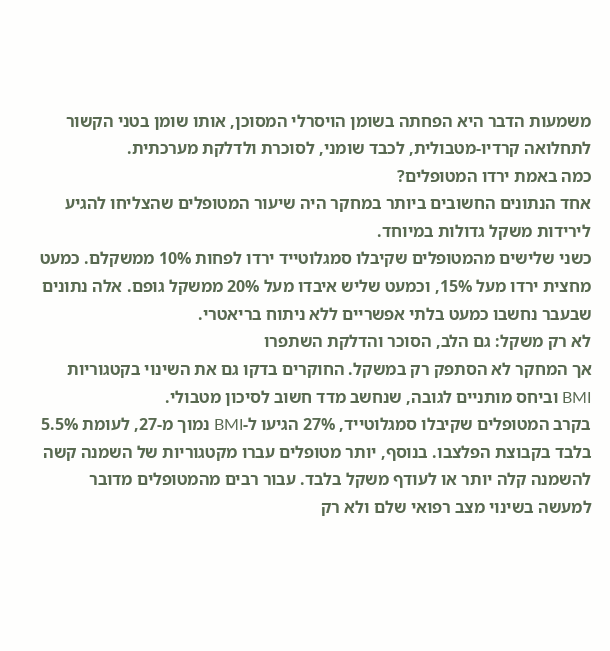משמעות הדבר היא הפחתה בשומן הויסרלי המסוכן, אותו שומן בטני הקשור לתחלואה קרדיו-מטבולית, לכבד שומני, לסוכרת ולדלקת מערכתית.
כמה באמת ירדו המטופלים?
אחד הנתונים החשובים ביותר במחקר היה שיעור המטופלים שהצליחו להגיע לירידות משקל גדולות במיוחד.
כשני שלישים מהמטופלים שקיבלו סמגלוטייד ירדו לפחות 10% ממשקלם. כמעט מחצית ירדו מעל 15%, וכמעט שליש איבדו מעל 20% ממשקל גופם. אלה נתונים שבעבר נחשבו כמעט בלתי אפשריים ללא ניתוח בריאטרי.
לא רק משקל: גם הלב, הסוכר והדלקת השתפרו
אך המחקר לא הסתפק רק במשקל. החוקרים בדקו גם את השינוי בקטגוריות BMI וביחס מותניים לגובה, שנחשב מדד חשוב לסיכון מטבולי.
בקרב המטופלים שקיבלו סמגלוטייד, 27% הגיעו ל-BMI נמוך מ-27, לעומת 5.5% בלבד בקבוצת הפלצבו. בנוסף, יותר מטופלים עברו מקטגוריות של השמנה קשה להשמנה קלה יותר או לעודף משקל בלבד. עבור רבים מהמטופלים מדובר למעשה בשינוי מצב רפואי שלם ולא רק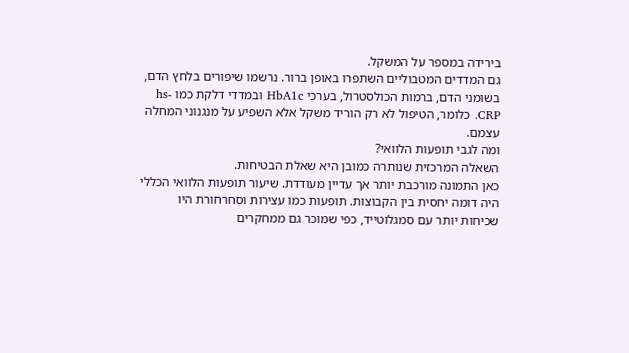בירידה במספר על המשקל.
גם המדדים המטבוליים השתפרו באופן ברור. נרשמו שיפורים בלחץ הדם, בשומני הדם, ברמות הכולסטרול, בערכי HbA1c ובמדדי דלקת כמו hs-CRP. כלומר, הטיפול לא רק הוריד משקל אלא השפיע על מנגנוני המחלה עצמם.
ומה לגבי תופעות הלוואי?
השאלה המרכזית שנותרה כמובן היא שאלת הבטיחות.
כאן התמונה מורכבת יותר אך עדיין מעודדת. שיעור תופעות הלוואי הכללי היה דומה יחסית בין הקבוצות. תופעות כמו עצירות וסחרחורת היו שכיחות יותר עם סמגלוטייד, כפי שמוכר גם ממחקרים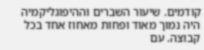קודמים. שיעור השברים וההיפוגליקמיה היה נמוך מאוד ופחות מאחוז אחד בכל קבוצה. עם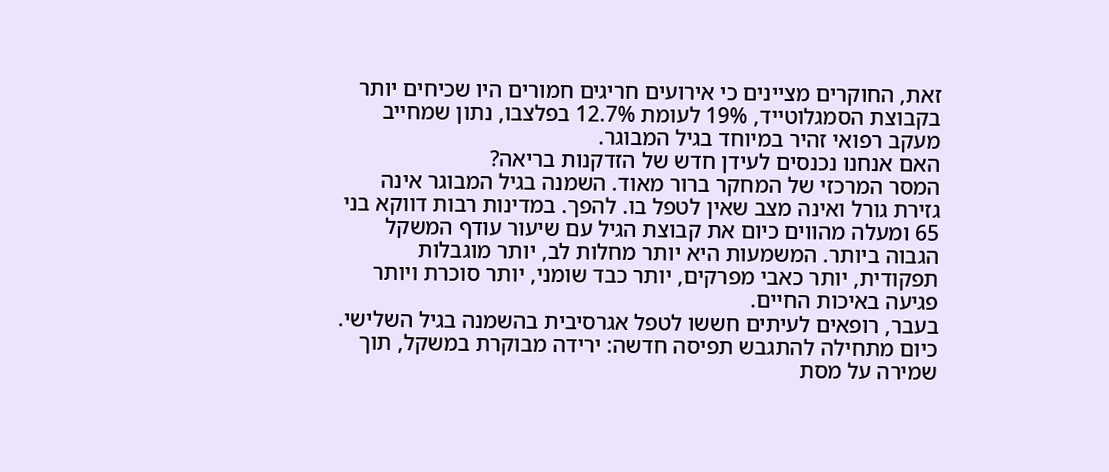זאת, החוקרים מציינים כי אירועים חריגים חמורים היו שכיחים יותר בקבוצת הסמגלוטייד, 19% לעומת 12.7% בפלצבו, נתון שמחייב מעקב רפואי זהיר במיוחד בגיל המבוגר.
האם אנחנו נכנסים לעידן חדש של הזדקנות בריאה?
המסר המרכזי של המחקר ברור מאוד. השמנה בגיל המבוגר אינה גזירת גורל ואינה מצב שאין לטפל בו. להפך. במדינות רבות דווקא בני 65 ומעלה מהווים כיום את קבוצת הגיל עם שיעור עודף המשקל הגבוה ביותר. המשמעות היא יותר מחלות לב, יותר מוגבלות תפקודית, יותר כאבי מפרקים, יותר כבד שומני, יותר סוכרת ויותר פגיעה באיכות החיים.
בעבר, רופאים לעיתים חששו לטפל אגרסיבית בהשמנה בגיל השלישי. כיום מתחילה להתגבש תפיסה חדשה: ירידה מבוקרת במשקל, תוך שמירה על מסת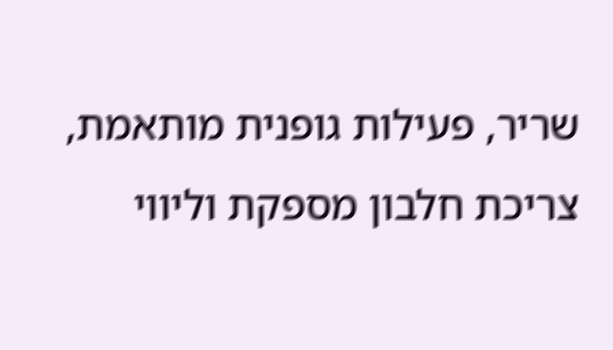שריר, פעילות גופנית מותאמת, צריכת חלבון מספקת וליווי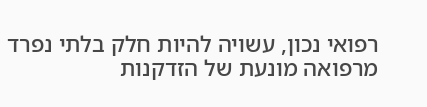רפואי נכון, עשויה להיות חלק בלתי נפרד מרפואה מונעת של הזדקנות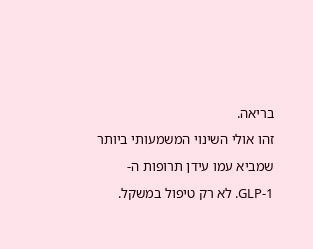בריאה.
זהו אולי השינוי המשמעותי ביותר שמביא עמו עידן תרופות ה-GLP-1. לא רק טיפול במשקל.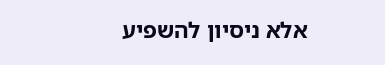אלא ניסיון להשפיע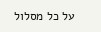על כל מסלול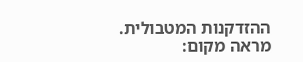ההזדקנות המטבולית.
מראה מקום: